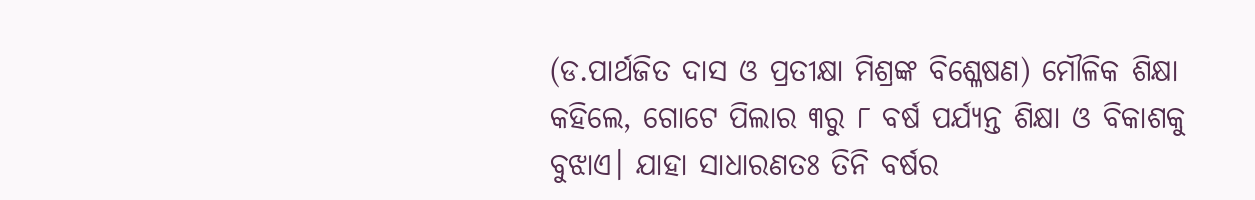(ଡ.ପାର୍ଥଜିତ ଦାସ ଓ ପ୍ରତୀକ୍ଷା ମିଶ୍ରଙ୍କ ବିଶ୍ଳେଷଣ) ମୌଳିକ ଶିକ୍ଷା କହିଲେ, ଗୋଟେ ପିଲାର ୩ରୁ ୮ ବର୍ଷ ପର୍ଯ୍ୟନ୍ତ ଶିକ୍ଷା ଓ ବିକାଶକୁ ବୁଝାଏ। ଯାହା ସାଧାରଣତଃ ତିନି ବର୍ଷର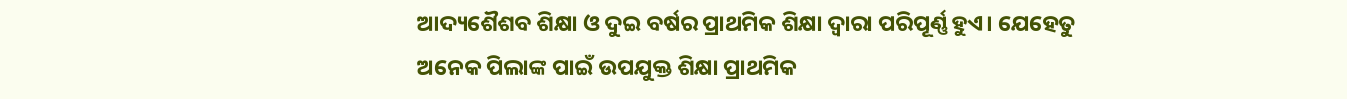ଆଦ୍ୟଶୈଶବ ଶିକ୍ଷା ଓ ଦୁଇ ବର୍ଷର ପ୍ରାଥମିକ ଶିକ୍ଷା ଦ୍ୱାରା ପରିପୂର୍ଣ୍ଣ ହୁଏ। ଯେହେତୁ ଅନେକ ପିଲାଙ୍କ ପାଇଁ ଉପଯୁକ୍ତ ଶିକ୍ଷା ପ୍ରାଥମିକ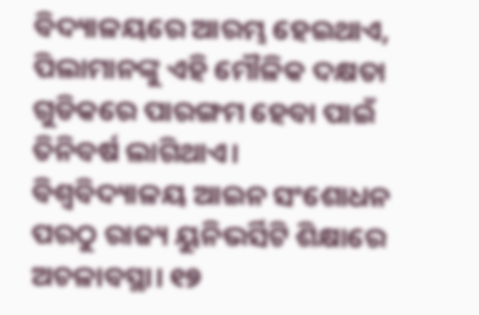ବିଦ୍ୟାଳୟରେ ଆରମ୍ଭ ହେଇଥାଏ, ପିଲାମାନଙ୍କୁ ଏହି ମୌଳିକ ଦକ୍ଷତା ଗୁଡିକରେ ପାରଙ୍ଗମ ହେବା ପାଇଁ ତିନିବର୍ଷ ଲାଗିଥାଏ।
ବିଶ୍ବବିଦ୍ୟାଳୟ ଆଇନ ସଂଶୋଧନ ପରଠୁ ରାଜ୍ୟ ୟୁନିଭର୍ସିଟି ଶିକ୍ଷାରେ ଅଚଳାବସ୍ଥା। ୧୭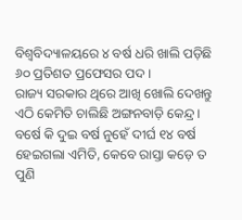ବିଶ୍ବବିଦ୍ୟାଳୟରେ ୪ ବର୍ଷ ଧରି ଖାଲି ପଡ଼ିଛି ୬୦ ପ୍ରତିଶତ ପ୍ରଫେସର ପଦ।
ରାଜ୍ୟ ସରକାର ଥିରେ ଆଖି ଖୋଲି ଦେଖନ୍ତୁ ଏଠି କେମିତି ଚାଲିଛି ଅଙ୍ଗନବାଡ଼ି କେନ୍ଦ୍ର । ବର୍ଷେ କି ଦୁଇ ବର୍ଷ ନୁହେଁ ଦୀର୍ଘ ୧୪ ବର୍ଷ ହେଇଗଲା ଏମିତି, କେବେ ରାସ୍ତା କଡ଼େ ତ ପୁଣି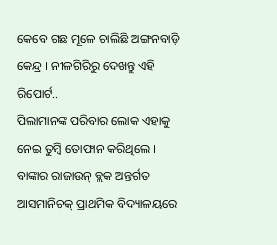କେବେ ଗଛ ମୂଳେ ଚାଲିଛି ଅଙ୍ଗନବାଡ଼ି କେନ୍ଦ୍ର । ନୀଳଗିରିରୁ ଦେଖନ୍ତୁ ଏହି ରିପୋର୍ଟ..
ପିଲାମାନଙ୍କ ପରିବାର ଲୋକ ଏହାକୁ ନେଇ ତୁମ୍ବି ତୋଫାନ କରିଥିଲେ । ବାଙ୍କାର ରାଜାଉନ୍ ବ୍ଲକ ଅନ୍ତର୍ଗତ ଆସମାନିଚକ୍ ପ୍ରାଥମିକ ବିଦ୍ୟାଳୟରେ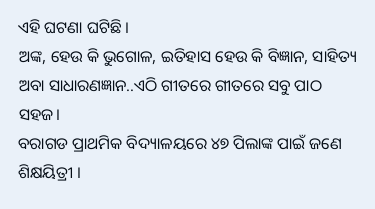ଏହି ଘଟଣା ଘଟିଛି ।
ଅଙ୍କ, ହେଉ କି ଭୁଗୋଳ, ଇତିହାସ ହେଉ କି ବିଜ୍ଞାନ, ସାହିତ୍ୟ ଅବା ସାଧାରଣଜ୍ଞାନ..ଏଠି ଗୀତରେ ଗୀତରେ ସବୁ ପାଠ ସହଜ।
ବରାଗଡ ପ୍ରାଥମିକ ବିଦ୍ୟାଳୟରେ ୪୭ ପିଲାଙ୍କ ପାଇଁ ଜଣେ ଶିକ୍ଷୟିତ୍ରୀ ।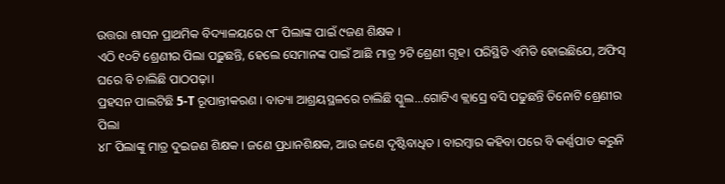ଉତ୍ତରା ଶାସନ ପ୍ରାଥମିକ ବିଦ୍ୟାଳୟରେ ୯୮ ପିଲାଙ୍କ ପାଇଁ ୯ଜଣ ଶିକ୍ଷକ ।
ଏଠି ୧୦ଟି ଶ୍ରେଣୀର ପିଲା ପଢ଼ୁଛନ୍ତି, ହେଲେ ସେମାନଙ୍କ ପାଇଁ ଆଛି ମାତ୍ର ୨ଟି ଶ୍ରେଣୀ ଗୃହ। ପରିସ୍ଥିତି ଏମିତି ହୋଇଛିଯେ, ଅଫିସ୍ ଘରେ ବି ଚାଲିଛି ପାଠପଢ଼ା।
ପ୍ରହସନ ପାଲଟିଛି 5-T ରୂପାନ୍ତୀକରଣ । ବାତ୍ୟା ଆଶ୍ରୟସ୍ଥଳରେ ଚାଲିଛି ସ୍କୁଲ...ଗୋଟିଏ କ୍ଲାସ୍ରେ ବସି ପଢୁଛନ୍ତି ତିନୋଟି ଶ୍ରେଣୀର ପିଲା
୪୮ ପିଲାଙ୍କୁ ମାତ୍ର ଦୁଇଜଣ ଶିକ୍ଷକ । ଜଣେ ପ୍ରଧାନଶିକ୍ଷକ, ଆଉ ଜଣେ ଦୃଷ୍ଟିବାଧିତ । ବାରମ୍ବାର କହିବା ପରେ ବି କର୍ଣ୍ଣପାତ କରୁନି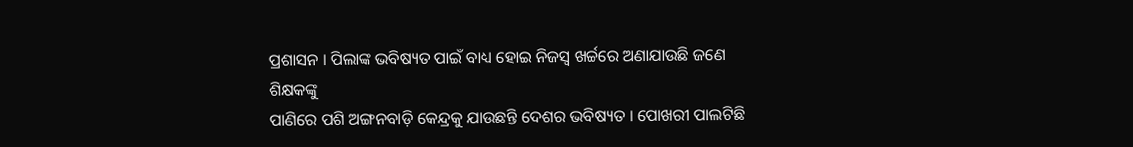ପ୍ରଶାସନ । ପିଲାଙ୍କ ଭବିଷ୍ୟତ ପାଇଁ ବାଧ୍ୟ ହୋଇ ନିଜସ୍ୱ ଖର୍ଚ୍ଚରେ ଅଣାଯାଉଛି ଜଣେ ଶିକ୍ଷକଙ୍କୁ
ପାଣିରେ ପଶି ଅଙ୍ଗନବାଡ଼ି କେନ୍ଦ୍ରକୁ ଯାଉଛନ୍ତି ଦେଶର ଭବିଷ୍ୟତ । ପୋଖରୀ ପାଲଟିଛି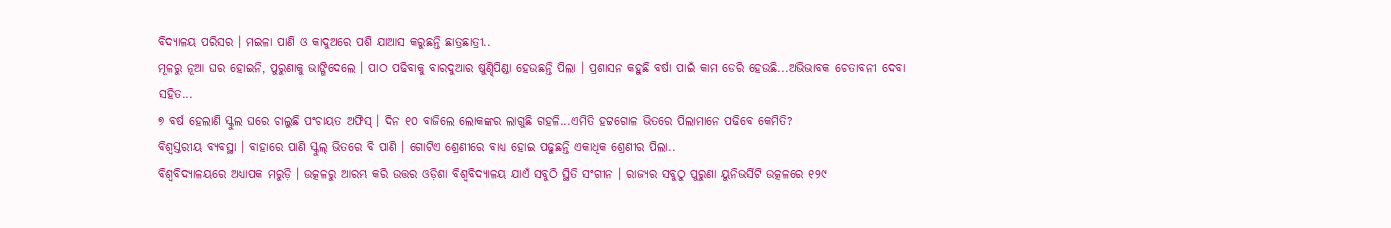ବିଦ୍ୟାଳୟ ପରିସର । ମଇଳା ପାଣି ଓ କାଦୁଅରେ ପଶି ଯାଆସ କରୁଛନ୍ତି ଛାତ୍ରଛାତ୍ରୀ..
ମୂଳରୁ ନୂଆ ଘର ହୋଇନି, ପୁରୁଣାକୁ ଭାଙ୍ଗିଦେଲେ । ପାଠ ପଢିବାକୁ ବାରଦୁଆର ଷୁଣ୍ଢିପିଣ୍ଡା ହେଉଛନ୍ତି ପିଲା । ପ୍ରଶାସନ କହୁଛି ବର୍ଷା ପାଇଁ କାମ ଡେରି ହେଉଛି...ଅଭିଭାବକ ଚେତାବନୀ ଦେବା ସହିତ...
୭ ବର୍ଷ ହେଲାଣି ସ୍କୁଲ ଘରେ ଚାଲୁଛି ପଂଚାୟତ ଅଫିସ୍ । ଦିନ ୧୦ ବାଜିଲେ ଲୋକଙ୍କର ଲାଗୁଛି ଗହଳି...ଏମିତି ହଟ୍ଟଗୋଳ ଭିତରେ ପିଲାମାନେ ପଢିବେ କେମିତି?
ବିଶ୍ୱସ୍ତରୀୟ ବ୍ୟବସ୍ଥା । ବାହାରେ ପାଣି ସ୍କୁଲ୍ ଭିତରେ ବି ପାଣି । ଗୋଟିଏ ଶ୍ରେଣୀରେ ବାଧ୍ୟ ହୋଇ ପଢୁଛନ୍ତି ଏକାଧିକ ଶ୍ରେଣୀର ପିଲା..
ବିଶ୍ୱବିଦ୍ୟାଳୟରେ ଅଧ୍ୟାପକ ମରୁଡ଼ି । ଉତ୍କଳରୁ ଆରମ୍ଭ କରି ଉତ୍ତର ଓଡ଼ିଶା ବିଶ୍ୱବିଦ୍ୟାଳୟ ଯାଏଁ ସବୁଠି ସ୍ଥିତି ସଂଗୀନ । ରାଜ୍ୟର ସବୁଠୁ ପୁରୁଣା ୟୁନିଭର୍ସିଟି ଉତ୍କଳରେ ୧୨୯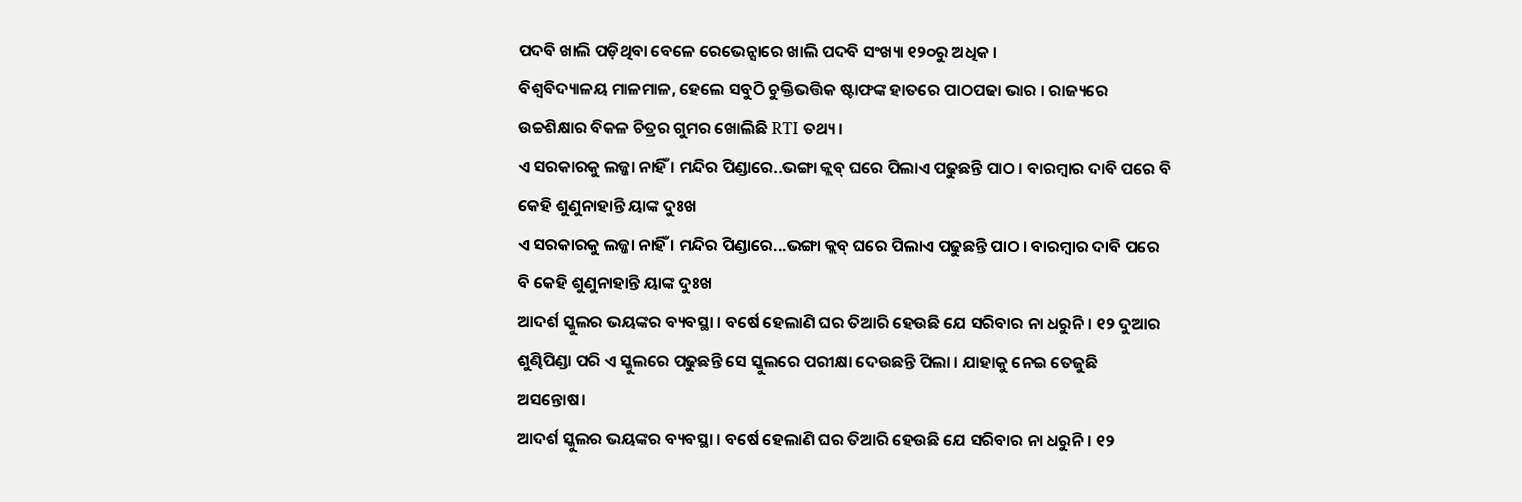ପଦବି ଖାଲି ପଡ଼ିଥିବା ବେଳେ ରେଭେନ୍ସାରେ ଖାଲି ପଦବି ସଂଖ୍ୟା ୧୨୦ରୁ ଅଧିକ ।
ବିଶ୍ୱବିଦ୍ୟାଳୟ ମାଳମାଳ, ହେଲେ ସବୁଠି ଚୁକ୍ତିଭତ୍ତିକ ଷ୍ଟାଫଙ୍କ ହାତରେ ପାଠପଢା ଭାର । ରାଜ୍ୟରେ ଉଚ୍ଚଶିକ୍ଷାର ବିକଳ ଚିତ୍ରର ଗୁମର ଖୋଲିଛି RTI ତଥ୍ୟ।
ଏ ସରକାରକୁ ଲଜ୍ଜା ନାହିଁ । ମନ୍ଦିର ପିଣ୍ଡାରେ..ଭଙ୍ଗା କ୍ଲବ୍ ଘରେ ପିଲାଏ ପଢୁଛନ୍ତି ପାଠ । ବାରମ୍ବାର ଦାବି ପରେ ବି କେହି ଶୁଣୁନାହାନ୍ତି ୟାଙ୍କ ଦୁଃଖ
ଏ ସରକାରକୁ ଲଜ୍ଜା ନାହିଁ । ମନ୍ଦିର ପିଣ୍ଡାରେ...ଭଙ୍ଗା କ୍ଲବ୍ ଘରେ ପିଲାଏ ପଢୁଛନ୍ତି ପାଠ । ବାରମ୍ବାର ଦାବି ପରେ ବି କେହି ଶୁଣୁନାହାନ୍ତି ୟାଙ୍କ ଦୁଃଖ
ଆଦର୍ଶ ସ୍କୁଲର ଭୟଙ୍କର ବ୍ୟବସ୍ଥା । ବର୍ଷେ ହେଲାଣି ଘର ତିଆରି ହେଉଛି ଯେ ସରିବାର ନା ଧରୁନି । ୧୨ ଦୁଆର ଶୁଣ୍ଢିପିଣ୍ଡା ପରି ଏ ସ୍କୁଲରେ ପଢୁଛନ୍ତି ସେ ସ୍କୁଲରେ ପରୀକ୍ଷା ଦେଉଛନ୍ତି ପିଲା । ଯାହାକୁ ନେଇ ତେଜୁଛି ଅସନ୍ତୋଷ।
ଆଦର୍ଶ ସ୍କୁଲର ଭୟଙ୍କର ବ୍ୟବସ୍ଥା । ବର୍ଷେ ହେଲାଣି ଘର ତିଆରି ହେଉଛି ଯେ ସରିବାର ନା ଧରୁନି । ୧୨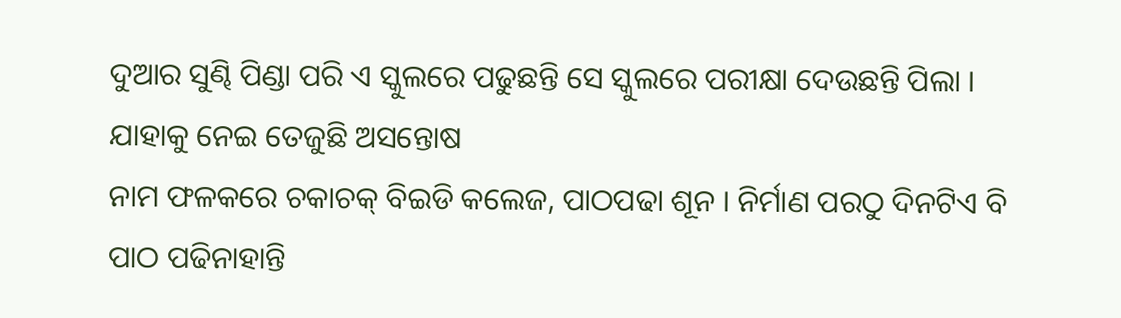ଦୁଆର ସୁଣ୍ଢି ପିଣ୍ଡା ପରି ଏ ସ୍କୁଲରେ ପଢୁଛନ୍ତି ସେ ସ୍କୁଲରେ ପରୀକ୍ଷା ଦେଉଛନ୍ତି ପିଲା । ଯାହାକୁ ନେଇ ତେଜୁଛି ଅସନ୍ତୋଷ
ନାମ ଫଳକରେ ଚକାଚକ୍ ବିଇଡି କଲେଜ, ପାଠପଢା ଶୂନ । ନିର୍ମାଣ ପରଠୁ ଦିନଟିଏ ବି ପାଠ ପଢିନାହାନ୍ତି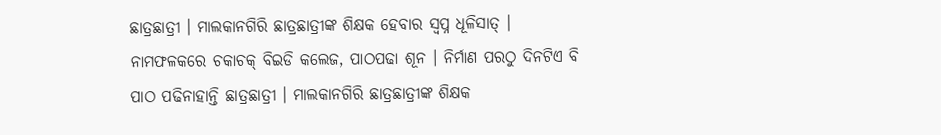ଛାତ୍ରଛାତ୍ରୀ । ମାଲକାନଗିରି ଛାତ୍ରଛାତ୍ରୀଙ୍କ ଶିକ୍ଷକ ହେବାର ସ୍ୱପ୍ନ ଧୂଳିସାତ୍ ।
ନାମଫଳକରେ ଚକାଚକ୍ ବିଇଡି କଲେଜ, ପାଠପଢା ଶୂନ । ନିର୍ମାଣ ପରଠୁ ଦିନଟିଏ ବି ପାଠ ପଢିନାହାନ୍ତି ଛାତ୍ରଛାତ୍ରୀ । ମାଲକାନଗିରି ଛାତ୍ରଛାତ୍ରୀଙ୍କ ଶିକ୍ଷକ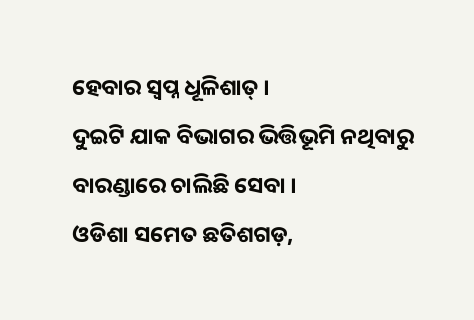ହେବାର ସ୍ୱପ୍ନ ଧୂଳିଶାତ୍ ।
ଦୁଇଟି ଯାକ ବିଭାଗର ଭିତ୍ତିଭୂମି ନଥିବାରୁ ବାରଣ୍ଡାରେ ଚାଲିଛି ସେବା ।
ଓଡିଶା ସମେତ ଛତିଶଗଡ଼,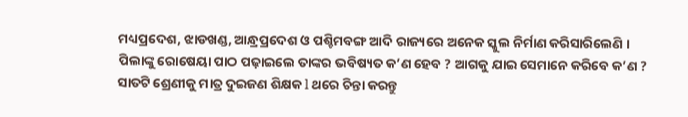ମଧ୍ୟପ୍ରଦେଶ, ଝାଡଖଣ୍ଡ, ଆନ୍ଧ୍ରପ୍ରଦେଶ ଓ ପଶ୍ଚିମବଙ୍ଗ ଆଦି ରାଜ୍ୟରେ ଅନେକ ସ୍କୁଲ ନିର୍ମାଣ କରିସାରିଲେଣି ।
ପିଲାଙ୍କୁ ରୋଷେୟା ପାଠ ପଢ଼ାଇଲେ ତାଙ୍କର ଭବିଷ୍ୟତ କ’ଣ ହେବ ? ଆଗକୁ ଯାଇ ସେମାନେ କରିବେ କ’ଣ ?
ସାତଟି ଶ୍ରେଣୀକୁ ମାତ୍ର ଦୁଇଜଣ ଶିକ୍ଷକ l ଥରେ ଚିନ୍ତା କରନ୍ତୁ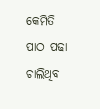କେମିତି ପାଠ ପଢା ଚାଲିଥିବ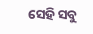ସେହି ସବୁ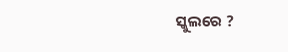ସ୍କୁଲରେ ?